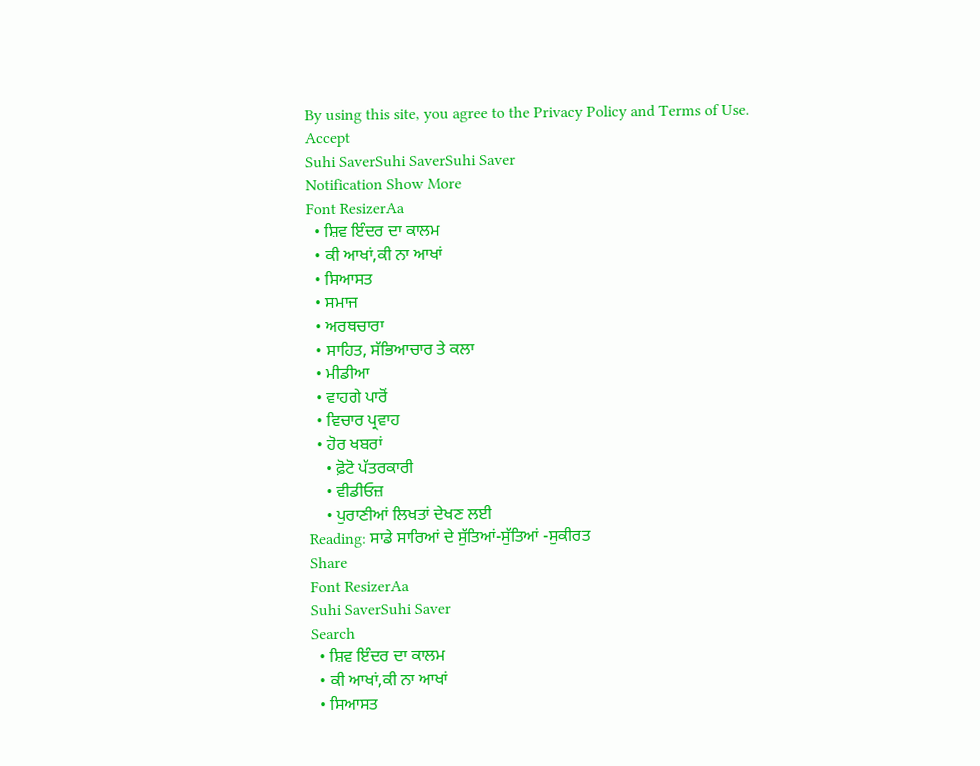By using this site, you agree to the Privacy Policy and Terms of Use.
Accept
Suhi SaverSuhi SaverSuhi Saver
Notification Show More
Font ResizerAa
  • ਸ਼ਿਵ ਇੰਦਰ ਦਾ ਕਾਲਮ
  • ਕੀ ਆਖਾਂ,ਕੀ ਨਾ ਆਖਾਂ
  • ਸਿਆਸਤ
  • ਸਮਾਜ
  • ਅਰਥਚਾਰਾ
  • ਸਾਹਿਤ, ਸੱਭਿਆਚਾਰ ਤੇ ਕਲਾ
  • ਮੀਡੀਆ
  • ਵਾਹਗੇ ਪਾਰੋਂ
  • ਵਿਚਾਰ ਪ੍ਰਵਾਹ
  • ਹੋਰ ਖਬਰਾਂ
    • ਫ਼ੋਟੋ ਪੱਤਰਕਾਰੀ
    • ਵੀਡੀਓਜ਼
    • ਪੁਰਾਣੀਆਂ ਲਿਖਤਾਂ ਦੇਖਣ ਲਈ
Reading: ਸਾਡੇ ਸਾਰਿਆਂ ਦੇ ਸੁੱਤਿਆਂ-ਸੁੱਤਿਆਂ -ਸੁਕੀਰਤ
Share
Font ResizerAa
Suhi SaverSuhi Saver
Search
  • ਸ਼ਿਵ ਇੰਦਰ ਦਾ ਕਾਲਮ
  • ਕੀ ਆਖਾਂ,ਕੀ ਨਾ ਆਖਾਂ
  • ਸਿਆਸਤ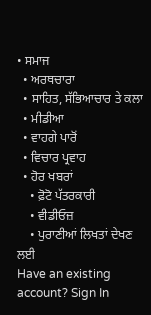• ਸਮਾਜ
  • ਅਰਥਚਾਰਾ
  • ਸਾਹਿਤ, ਸੱਭਿਆਚਾਰ ਤੇ ਕਲਾ
  • ਮੀਡੀਆ
  • ਵਾਹਗੇ ਪਾਰੋਂ
  • ਵਿਚਾਰ ਪ੍ਰਵਾਹ
  • ਹੋਰ ਖਬਰਾਂ
    • ਫ਼ੋਟੋ ਪੱਤਰਕਾਰੀ
    • ਵੀਡੀਓਜ਼
    • ਪੁਰਾਣੀਆਂ ਲਿਖਤਾਂ ਦੇਖਣ ਲਈ
Have an existing account? Sign In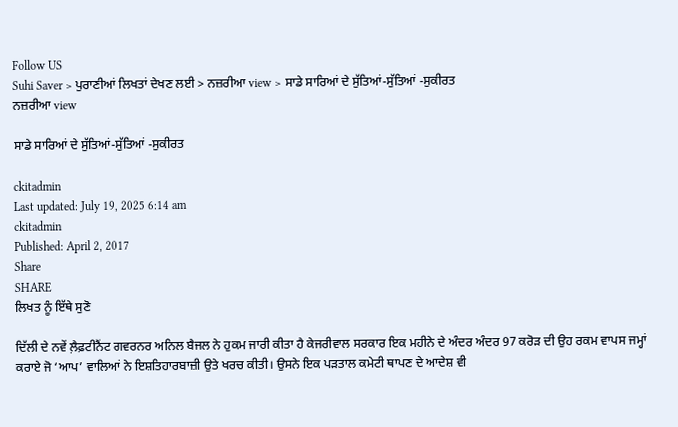Follow US
Suhi Saver > ਪੁਰਾਣੀਆਂ ਲਿਖਤਾਂ ਦੇਖਣ ਲਈ > ਨਜ਼ਰੀਆ view > ਸਾਡੇ ਸਾਰਿਆਂ ਦੇ ਸੁੱਤਿਆਂ-ਸੁੱਤਿਆਂ -ਸੁਕੀਰਤ
ਨਜ਼ਰੀਆ view

ਸਾਡੇ ਸਾਰਿਆਂ ਦੇ ਸੁੱਤਿਆਂ-ਸੁੱਤਿਆਂ -ਸੁਕੀਰਤ

ckitadmin
Last updated: July 19, 2025 6:14 am
ckitadmin
Published: April 2, 2017
Share
SHARE
ਲਿਖਤ ਨੂੰ ਇੱਥੇ ਸੁਣੋ

ਦਿੱਲੀ ਦੇ ਨਵੇਂ ਲ਼ੈਫ਼ਟੀਨੈਂਟ ਗਵਰਨਰ ਅਨਿਲ ਬੈਜਲ ਨੇ ਹੁਕਮ ਜਾਰੀ ਕੀਤਾ ਹੈ ਕੇਜਰੀਵਾਲ ਸਰਕਾਰ ਇਕ ਮਹੀਨੇ ਦੇ ਅੰਦਰ ਅੰਦਰ 97 ਕਰੋੜ ਦੀ ਉਹ ਰਕਮ ਵਾਪਸ ਜਮ੍ਹਾਂ ਕਰਾਏ ਜੋ ‘ਆਪ’ ਵਾਲਿਆਂ ਨੇ ਇਸ਼ਤਿਹਾਰਬਾਜ਼ੀ ਉਤੇ ਖਰਚ ਕੀਤੀ। ਉਸਨੇ ਇਕ ਪੜਤਾਲ ਕਮੇਟੀ ਥਾਪਣ ਦੇ ਆਦੇਸ਼ ਵੀ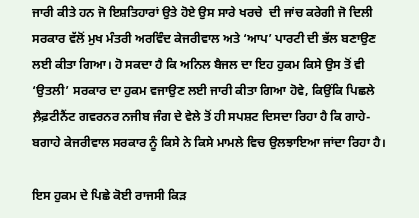ਜਾਰੀ ਕੀਤੇ ਹਨ ਜੋ ਇਸ਼ਤਿਹਾਰਾਂ ਉਤੇ ਹੋਏ ਉਸ ਸਾਰੇ ਖਰਚੇ  ਦੀ ਜਾਂਚ ਕਰੇਗੀ ਜੋ ਦਿਲੀ ਸਰਕਾਰ ਵੱਲੋਂ ਮੁਖ ਮੰਤਰੀ ਅਰਵਿੰਦ ਕੇਜਰੀਵਾਲ ਅਤੇ ‘ਆਪ’ ਪਾਰਟੀ ਦੀ ਭੱਲ ਬਣਾਉਣ ਲਈ ਕੀਤਾ ਗਿਆ। ਹੋ ਸਕਦਾ ਹੈ ਕਿ ਅਨਿਲ ਬੈਜਲ ਦਾ ਇਹ ਹੁਕਮ ਕਿਸੇ ਉਸ ਤੋਂ ਵੀ ‘ਉਤਲੀ’ ਸਰਕਾਰ ਦਾ ਹੁਕਮ ਵਜਾਉਣ ਲਈ ਜਾਰੀ ਕੀਤਾ ਗਿਆ ਹੋਵੇ, ਕਿਉਂਕਿ ਪਿਛਲੇ ਲ਼ੈਫ਼ਟੀਨੈਂਟ ਗਵਰਨਰ ਨਜੀਬ ਜੰਗ ਦੇ ਵੇਲੇ ਤੋਂ ਹੀ ਸਪਸ਼ਟ ਦਿਸਦਾ ਰਿਹਾ ਹੈ ਕਿ ਗਾਹੇ-ਬਗਾਹੇ ਕੇਜਰੀਵਾਲ ਸਰਕਾਰ ਨੂੰ ਕਿਸੇ ਨੇ ਕਿਸੇ ਮਾਮਲੇ ਵਿਚ ਉਲਝਾਇਆ ਜਾਂਦਾ ਰਿਹਾ ਹੈ।

ਇਸ ਹੁਕਮ ਦੇ ਪਿਛੇ ਕੋਈ ਰਾਜਸੀ ਕਿੜ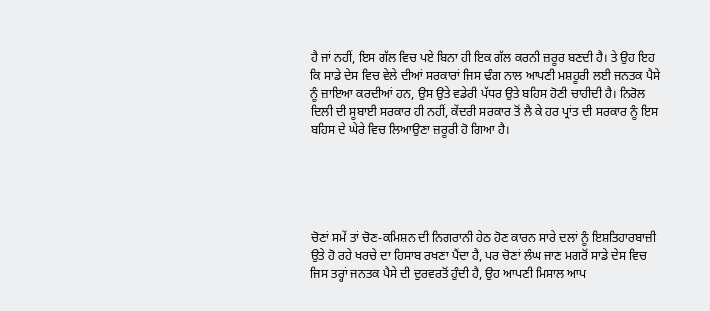ਹੈ ਜਾਂ ਨਹੀਂ, ਇਸ ਗੱਲ ਵਿਚ ਪਏ ਬਿਨਾ ਹੀ ਇਕ ਗੱਲ ਕਰਨੀ ਜ਼ਰੂਰ ਬਣਦੀ ਹੈ। ਤੇ ਉਹ ਇਹ ਕਿ ਸਾਡੇ ਦੇਸ ਵਿਚ ਵੇਲੇ ਦੀਆਂ ਸਰਕਾਰਾਂ ਜਿਸ ਢੰਗ ਨਾਲ ਆਪਣੀ ਮਸ਼ਹੂਰੀ ਲਈ ਜਨਤਕ ਪੈਸੇ ਨੂੰ ਜ਼ਾਇਆ ਕਰਦੀਆਂ ਹਨ, ਉਸ ਉਤੇ ਵਡੇਰੀ ਪੱਧਰ ਉਤੇ ਬਹਿਸ ਹੋਣੀ ਚਾਹੀਦੀ ਹੈ। ਨਿਰੋਲ ਦਿਲੀ ਦੀ ਸੂਬਾਈ ਸਰਕਾਰ ਹੀ ਨਹੀਂ, ਕੇਂਦਰੀ ਸਰਕਾਰ ਤੋਂ ਲੈ ਕੇ ਹਰ ਪ੍ਰਾਂਤ ਦੀ ਸਰਕਾਰ ਨੂੰ ਇਸ ਬਹਿਸ ਦੇ ਘੇਰੇ ਵਿਚ ਲਿਆਉਣਾ ਜ਼ਰੂਰੀ ਹੋ ਗਿਆ ਹੈ।





ਚੋਣਾਂ ਸਮੇਂ ਤਾਂ ਚੋਣ-ਕਮਿਸ਼ਨ ਦੀ ਨਿਗਰਾਨੀ ਹੇਠ ਹੋਣ ਕਾਰਨ ਸਾਰੇ ਦਲਾਂ ਨੂੰ ਇਸ਼ਤਿਹਾਰਬਾਜ਼ੀ ਉਤੇ ਹੋ ਰਹੇ ਖਰਚੇ ਦਾ ਹਿਸਾਬ ਰਖਣਾ ਪੈਂਦਾ ਹੈ, ਪਰ ਚੋਣਾਂ ਲੰਘ ਜਾਣ ਮਗਰੋਂ ਸਾਡੇ ਦੇਸ ਵਿਚ ਜਿਸ ਤਰ੍ਹਾਂ ਜਨਤਕ ਪੈਸੇ ਦੀ ਦੁਰਵਰਤੋਂ ਹੁੰਦੀ ਹੈ, ਉਹ ਆਪਣੀ ਮਿਸਾਲ ਆਪ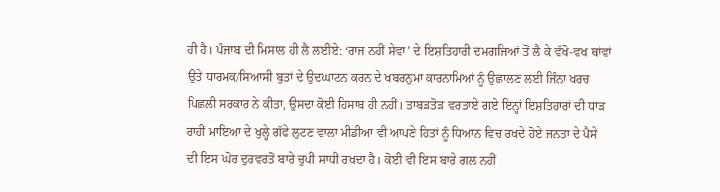ਹੀ ਹੈ। ਪੰਜਾਬ ਦੀ ਮਿਸਾਲ ਹੀ ਲੈ ਲਈਏ: ‘ਰਾਜ ਨਹੀਂ ਸੇਵਾ’ ਦੇ ਇਸ਼ਤਿਹਾਰੀ ਦਮਗਜਿਆਂ ਤੋਂ ਲੈ ਕੇ ਵੱਖੋ-ਵਖ ਥਾਂਵਾਂ ਉਤੇ ਧਾਰਮਕ/ਸਿਆਸੀ ਬੁਤਾਂ ਦੇ ਉਦਘਾਟਨ ਕਰਨ ਦੇ ਖਬਰਨੁਮਾ ਕਾਰਨਾਮਿਆਂ ਨੂੰ ਉਛਾਲਣ ਲਈ ਜਿੰਨਾ ਖਰਚ ਪਿਛਲੀ ਸਰਕਾਰ ਨੇ ਕੀਤਾ, ਉਸਦਾ ਕੋਈ ਹਿਸਾਬ ਹੀ ਨਹੀਂ। ਤਾਬੜਤੋੜ ਵਰਤਾਏ ਗਏ ਇਨ੍ਹਾਂ ਇਸ਼ਤਿਹਾਰਾਂ ਦੀ ਧਾੜ ਰਾਹੀਂ ਮਾਇਆ ਦੇ ਖੁਲ੍ਹੇ ਗੱਫੇ ਲੁਟਣ ਵਾਲਾ ਮੀਡੀਆ ਵੀ ਆਪਣੇ ਹਿਤਾਂ ਨੂੰ ਧਿਆਨ ਵਿਚ ਰਖਦੇ ਹੋਏ ਜਨਤਾ ਦੇ ਪੈਸੇ ਦੀ ਇਸ ਘੋਰ ਦੁਰਵਰਤੋਂ ਬਾਰੇ ਚੁਪੀ ਸਾਧੀ ਰਖਦਾ ਹੈ। ਕੋਈ ਵੀ ਇਸ ਬਾਰੇ ਗਲ ਨਹੀਂ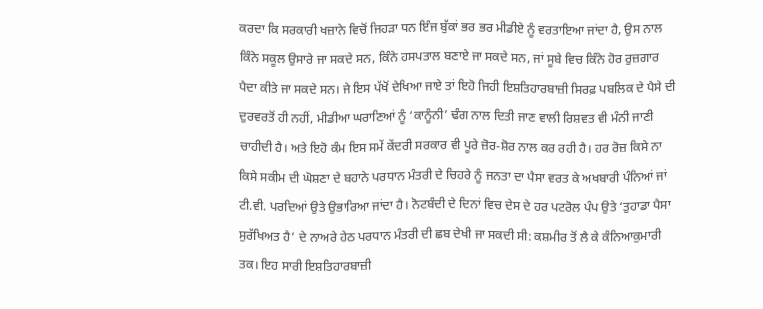ਕਰਦਾ ਕਿ ਸਰਕਾਰੀ ਖਜ਼ਾਨੇ ਵਿਚੋਂ ਜਿਹੜਾ ਧਨ ਇੰਜ ਬੁੱਕਾਂ ਭਰ ਭਰ ਮੀਡੀਏ ਨੂੰ ਵਰਤਾਇਆ ਜਾਂਦਾ ਹੈ, ਉਸ ਨਾਲ ਕਿੰਨੇ ਸਕੂਲ ਉਸਾਰੇ ਜਾ ਸਕਦੇ ਸਨ, ਕਿੰਨੇ ਹਸਪਤਾਲ ਬਣਾਏ ਜਾ ਸਕਦੇ ਸਨ, ਜਾਂ ਸੂਬੇ ਵਿਚ ਕਿੰਨੇ ਹੋਰ ਰੁਜ਼ਗਾਰ ਪੈਦਾ ਕੀਤੇ ਜਾ ਸਕਦੇ ਸਨ। ਜੇ ਇਸ ਪੱਖੋਂ ਦੇਖਿਆ ਜਾਏ ਤਾਂ ਇਹੋ ਜਿਹੀ ਇਸ਼ਤਿਹਾਰਬਾਜ਼ੀ ਸਿਰਫ਼ ਪਬਲਿਕ ਦੇ ਪੈਸੇ ਦੀ ਦੁਰਵਰਤੋਂ ਹੀ ਨਹੀਂ, ਮੀਡੀਆ ਘਰਾਣਿਆਂ ਨੂੰ ‘ਕਾਨੂੰਨੀ’ ਢੰਗ ਨਾਲ ਦਿਤੀ ਜਾਣ ਵਾਲੀ ਰਿਸ਼ਵਤ ਵੀ ਮੰਨੀ ਜਾਣੀ ਚਾਹੀਦੀ ਹੈ। ਅਤੇ ਇਹੋ ਕੰਮ ਇਸ ਸਮੇਂ ਕੇਂਦਰੀ ਸਰਕਾਰ ਵੀ ਪੂਰੇ ਜ਼ੋਰ-ਸ਼ੋਰ ਨਾਲ ਕਰ ਰਹੀ ਹੈ। ਹਰ ਰੋਜ਼ ਕਿਸੇ ਨਾ ਕਿਸੇ ਸਕੀਮ ਦੀ ਘੋਸ਼ਣਾ ਦੇ ਬਹਾਨੇ ਪਰਧਾਨ ਮੰਤਰੀ ਦੇ ਚਿਹਰੇ ਨੂੰ ਜਨਤਾ ਦਾ ਪੈਸਾ ਵਰਤ ਕੇ ਅਖਬਾਰੀ ਪੰਨਿਆਂ ਜਾਂ ਟੀ.ਵੀ. ਪਰਦਿਆਂ ਉਤੇ ਉਭਾਰਿਆ ਜਾਂਦਾ ਹੈ। ਨੋਟਬੰਦੀ ਦੇ ਦਿਨਾਂ ਵਿਚ ਦੇਸ ਦੇ ਹਰ ਪਟਰੋਲ ਪੰਪ ਉਤੇ ‘ਤੁਹਾਡਾ ਪੈਸਾ ਸੁਰੱਖਿਅਤ ਹੈ’ ਦੇ ਨਾਅਰੇ ਹੇਠ ਪਰਧਾਨ ਮੰਤਰੀ ਦੀ ਛਬ ਦੇਖੀ ਜਾ ਸਕਦੀ ਸੀ: ਕਸ਼ਮੀਰ ਤੋਂ ਲੈ ਕੇ ਕੰਨਿਆਕੁਮਾਰੀ ਤਕ। ਇਹ ਸਾਰੀ ਇਸ਼ਤਿਹਾਰਬਾਜ਼ੀ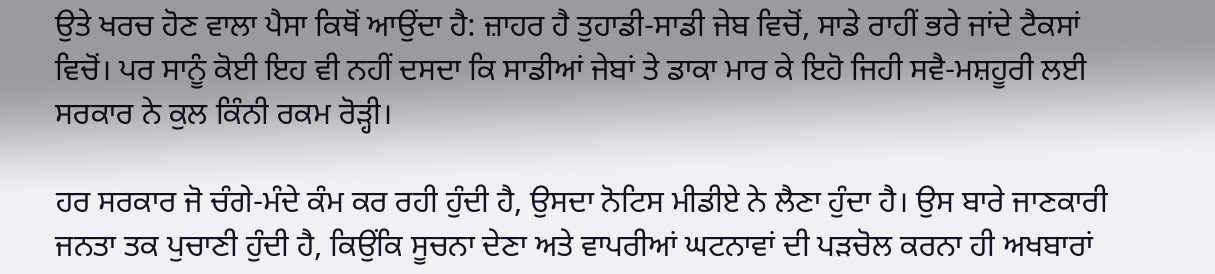ਉਤੇ ਖਰਚ ਹੋਣ ਵਾਲਾ ਪੈਸਾ ਕਿਥੋਂ ਆਉਂਦਾ ਹੈ: ਜ਼ਾਹਰ ਹੈ ਤੁਹਾਡੀ-ਸਾਡੀ ਜੇਬ ਵਿਚੋਂ, ਸਾਡੇ ਰਾਹੀਂ ਭਰੇ ਜਾਂਦੇ ਟੈਕਸਾਂ ਵਿਚੋਂ। ਪਰ ਸਾਨੂੰ ਕੋਈ ਇਹ ਵੀ ਨਹੀਂ ਦਸਦਾ ਕਿ ਸਾਡੀਆਂ ਜੇਬਾਂ ਤੇ ਡਾਕਾ ਮਾਰ ਕੇ ਇਹੋ ਜਿਹੀ ਸਵੈ-ਮਸ਼ਹੂਰੀ ਲਈ ਸਰਕਾਰ ਨੇ ਕੁਲ ਕਿੰਨੀ ਰਕਮ ਰੋੜ੍ਹੀ।

ਹਰ ਸਰਕਾਰ ਜੋ ਚੰਗੇ-ਮੰਦੇ ਕੰਮ ਕਰ ਰਹੀ ਹੁੰਦੀ ਹੈ, ਉਸਦਾ ਨੋਟਿਸ ਮੀਡੀਏ ਨੇ ਲੈਣਾ ਹੁੰਦਾ ਹੈ। ਉਸ ਬਾਰੇ ਜਾਣਕਾਰੀ ਜਨਤਾ ਤਕ ਪੁਚਾਣੀ ਹੁੰਦੀ ਹੈ, ਕਿਉਂਕਿ ਸੂਚਨਾ ਦੇਣਾ ਅਤੇ ਵਾਪਰੀਆਂ ਘਟਨਾਵਾਂ ਦੀ ਪੜਚੋਲ ਕਰਨਾ ਹੀ ਅਖਬਾਰਾਂ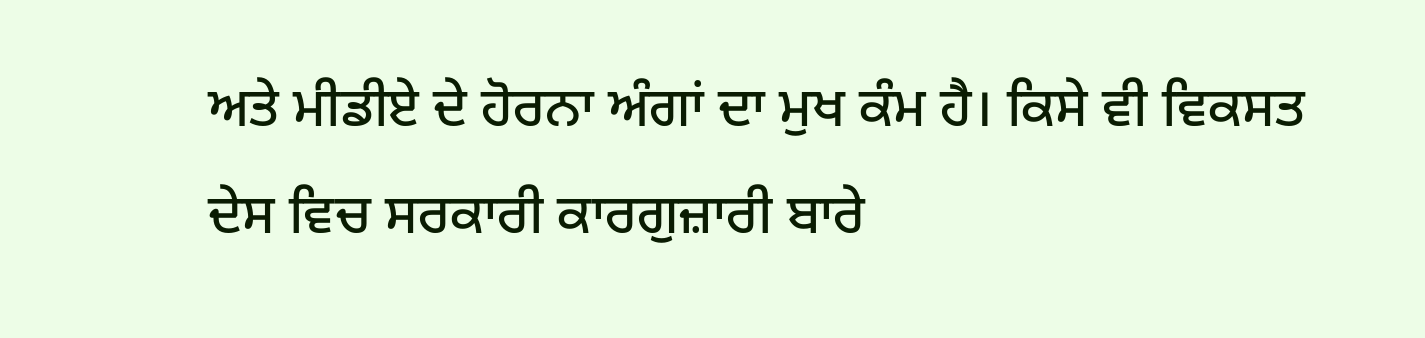ਅਤੇ ਮੀਡੀਏ ਦੇ ਹੋਰਨਾ ਅੰਗਾਂ ਦਾ ਮੁਖ ਕੰਮ ਹੈ। ਕਿਸੇ ਵੀ ਵਿਕਸਤ ਦੇਸ ਵਿਚ ਸਰਕਾਰੀ ਕਾਰਗੁਜ਼ਾਰੀ ਬਾਰੇ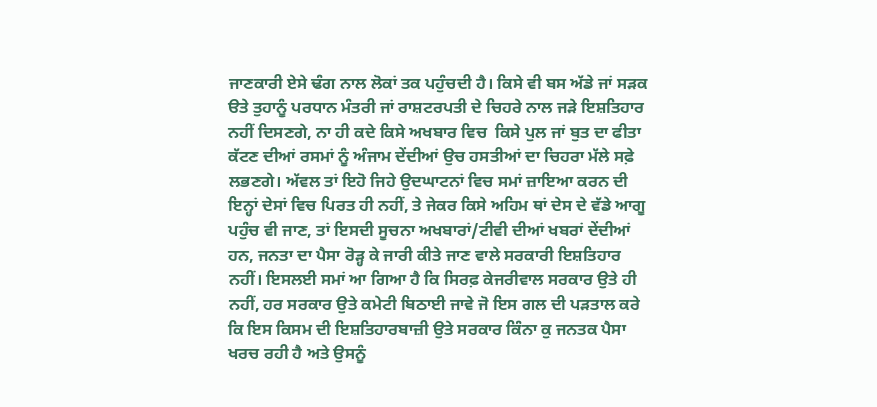ਜਾਣਕਾਰੀ ਏਸੇ ਢੰਗ ਨਾਲ ਲੋਕਾਂ ਤਕ ਪਹੁੰਚਦੀ ਹੈ। ਕਿਸੇ ਵੀ ਬਸ ਅੱਡੇ ਜਾਂ ਸੜਕ ੳਤੇ ਤੁਹਾਨੂੰ ਪਰਧਾਨ ਮੰਤਰੀ ਜਾਂ ਰਾਸ਼ਟਰਪਤੀ ਦੇ ਚਿਹਰੇ ਨਾਲ ਜੜੇ ਇਸ਼ਤਿਹਾਰ ਨਹੀਂ ਦਿਸਣਗੇ, ਨਾ ਹੀ ਕਦੇ ਕਿਸੇ ਅਖਬਾਰ ਵਿਚ  ਕਿਸੇ ਪੁਲ ਜਾਂ ਬੁਤ ਦਾ ਫੀਤਾ ਕੱਟਣ ਦੀਆਂ ਰਸਮਾਂ ਨੂੰ ਅੰਜਾਮ ਦੇਂਦੀਆਂ ਉਚ ਹਸਤੀਆਂ ਦਾ ਚਿਹਰਾ ਮੱਲੇ ਸਫ਼ੇ ਲਭਣਗੇ। ਅੱਵਲ ਤਾਂ ਇਹੋ ਜਿਹੇ ਉਦਘਾਟਨਾਂ ਵਿਚ ਸਮਾਂ ਜ਼ਾਇਆ ਕਰਨ ਦੀ ਇਨ੍ਹਾਂ ਦੇਸਾਂ ਵਿਚ ਪਿਰਤ ਹੀ ਨਹੀਂ, ਤੇ ਜੇਕਰ ਕਿਸੇ ਅਹਿਮ ਥਾਂ ਦੇਸ ਦੇ ਵੱਡੇ ਆਗੂ ਪਹੁੰਚ ਵੀ ਜਾਣ, ਤਾਂ ਇਸਦੀ ਸੂਚਨਾ ਅਖਬਾਰਾਂ/ਟੀਵੀ ਦੀਆਂ ਖਬਰਾਂ ਦੇਂਦੀਆਂ ਹਨ, ਜਨਤਾ ਦਾ ਪੈਸਾ ਰੋੜ੍ਹ ਕੇ ਜਾਰੀ ਕੀਤੇ ਜਾਣ ਵਾਲੇ ਸਰਕਾਰੀ ਇਸ਼ਤਿਹਾਰ ਨਹੀਂ। ਇਸਲਈ ਸਮਾਂ ਆ ਗਿਆ ਹੈ ਕਿ ਸਿਰਫ਼ ਕੇਜਰੀਵਾਲ ਸਰਕਾਰ ਉਤੇ ਹੀ ਨਹੀਂ, ਹਰ ਸਰਕਾਰ ਉਤੇ ਕਮੇਟੀ ਬਿਠਾਈ ਜਾਵੇ ਜੋ ਇਸ ਗਲ ਦੀ ਪੜਤਾਲ ਕਰੇ ਕਿ ਇਸ ਕਿਸਮ ਦੀ ਇਸ਼ਤਿਹਾਰਬਾਜ਼ੀ ਉਤੇ ਸਰਕਾਰ ਕਿੰਨਾ ਕੁ ਜਨਤਕ ਪੈਸਾ ਖਰਚ ਰਹੀ ਹੈ ਅਤੇ ਉਸਨੂੰ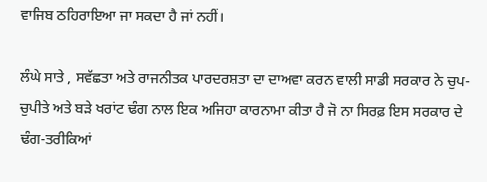ਵਾਜਿਬ ਠਹਿਰਾਇਆ ਜਾ ਸਕਦਾ ਹੈ ਜਾਂ ਨਹੀਂ।

ਲੰਘੇ ਸਾਤੇ , ਸਵੱਛਤਾ ਅਤੇ ਰਾਜਨੀਤਕ ਪਾਰਦਰਸ਼ਤਾ ਦਾ ਦਾਅਵਾ ਕਰਨ ਵਾਲੀ ਸਾਡੀ ਸਰਕਾਰ ਨੇ ਚੁਪ-ਚੁਪੀਤੇ ਅਤੇ ਬੜੇ ਖਰਾਂਟ ਢੰਗ ਨਾਲ ਇਕ ਅਜਿਹਾ ਕਾਰਨਾਮਾ ਕੀਤਾ ਹੈ ਜੋ ਨਾ ਸਿਰਫ਼ ਇਸ ਸਰਕਾਰ ਦੇ ਢੰਗ-ਤਰੀਕਿਆਂ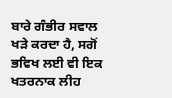ਬਾਰੇ ਗੰਭੀਰ ਸਵਾਲ ਖੜੇ ਕਰਦਾ ਹੈ, ਸਗੋਂ ਭਵਿਖ ਲਈ ਵੀ ਇਕ ਖਤਰਨਾਕ ਲੀਹ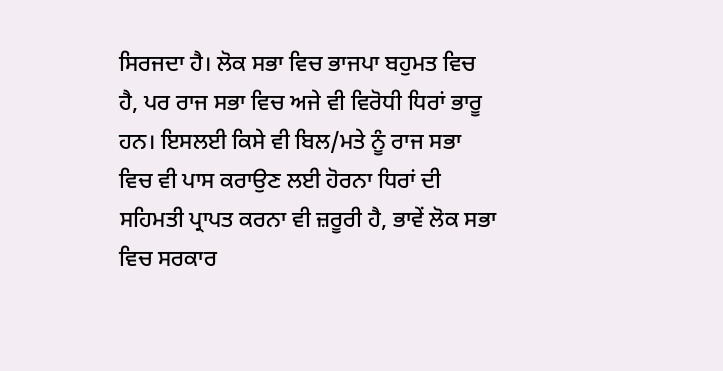ਸਿਰਜਦਾ ਹੈ। ਲੋਕ ਸਭਾ ਵਿਚ ਭਾਜਪਾ ਬਹੁਮਤ ਵਿਚ ਹੈ, ਪਰ ਰਾਜ ਸਭਾ ਵਿਚ ਅਜੇ ਵੀ ਵਿਰੋਧੀ ਧਿਰਾਂ ਭਾਰੂ ਹਨ। ਇਸਲਈ ਕਿਸੇ ਵੀ ਬਿਲ/ਮਤੇ ਨੂੰ ਰਾਜ ਸਭਾ ਵਿਚ ਵੀ ਪਾਸ ਕਰਾਉਣ ਲਈ ਹੋਰਨਾ ਧਿਰਾਂ ਦੀ ਸਹਿਮਤੀ ਪ੍ਰਾਪਤ ਕਰਨਾ ਵੀ ਜ਼ਰੂਰੀ ਹੈ, ਭਾਵੇਂ ਲੋਕ ਸਭਾ ਵਿਚ ਸਰਕਾਰ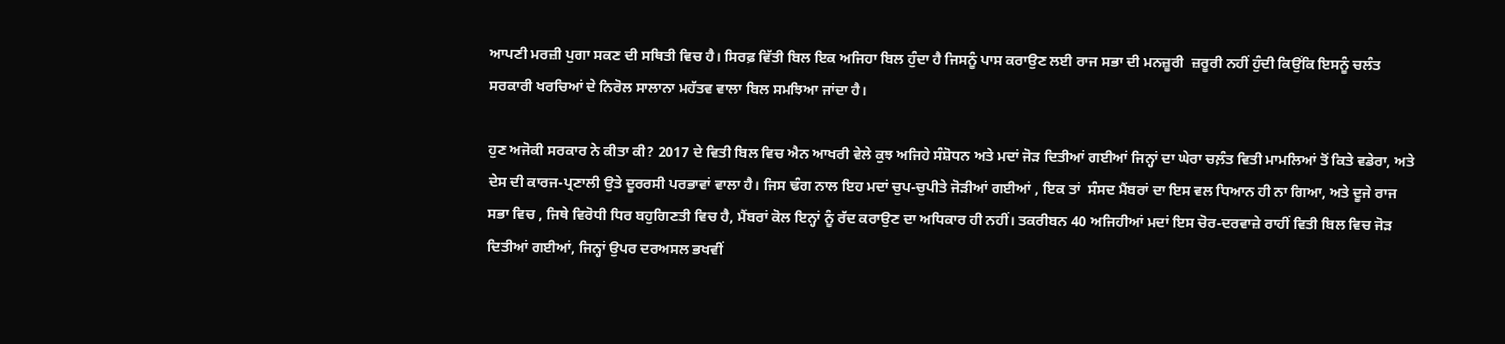ਆਪਣੀ ਮਰਜ਼ੀ ਪੁਗਾ ਸਕਣ ਦੀ ਸਥਿਤੀ ਵਿਚ ਹੈ। ਸਿਰਫ਼ ਵਿੱਤੀ ਬਿਲ ਇਕ ਅਜਿਹਾ ਬਿਲ ਹੁੰਦਾ ਹੈ ਜਿਸਨੂੰ ਪਾਸ ਕਰਾਉਣ ਲਈ ਰਾਜ ਸਭਾ ਦੀ ਮਨਜ਼ੂਰੀ  ਜ਼ਰੂਰੀ ਨਹੀਂ ਹੁੰਦੀ ਕਿਉਂਕਿ ਇਸਨੂੰ ਚਲੰਤ ਸਰਕਾਰੀ ਖਰਚਿਆਂ ਦੇ ਨਿਰੋਲ ਸਾਲਾਨਾ ਮਹੱਤਵ ਵਾਲਾ ਬਿਲ ਸਮਝਿਆ ਜਾਂਦਾ ਹੈ।

ਹੁਣ ਅਜੋਕੀ ਸਰਕਾਰ ਨੇ ਕੀਤਾ ਕੀ? 2017 ਦੇ ਵਿਤੀ ਬਿਲ ਵਿਚ ਐਨ ਆਖਰੀ ਵੇਲੇ ਕੁਝ ਅਜਿਹੇ ਸੰਸ਼ੋਧਨ ਅਤੇ ਮਦਾਂ ਜੋੜ ਦਿਤੀਆਂ ਗਈਆਂ ਜਿਨ੍ਹਾਂ ਦਾ ਘੇਰਾ ਚਲ਼ੰਤ ਵਿਤੀ ਮਾਮਲਿਆਂ ਤੋਂ ਕਿਤੇ ਵਡੇਰਾ, ਅਤੇ ਦੇਸ ਦੀ ਕਾਰਜ-ਪ੍ਰਣਾਲੀ ਉਤੇ ਦੂਰਰਸੀ ਪਰਭਾਵਾਂ ਵਾਲਾ ਹੈ। ਜਿਸ ਢੰਗ ਨਾਲ ਇਹ ਮਦਾਂ ਚੁਪ-ਚੁਪੀਤੇ ਜੋੜੀਆਂ ਗਈਆਂ , ਇਕ ਤਾਂ  ਸੰਸਦ ਮੈਂਬਰਾਂ ਦਾ ਇਸ ਵਲ ਧਿਆਨ ਹੀ ਨਾ ਗਿਆ, ਅਤੇ ਦੂਜੇ ਰਾਜ ਸਭਾ ਵਿਚ , ਜਿਥੇ ਵਿਰੋਧੀ ਧਿਰ ਬਹੁਗਿਣਤੀ ਵਿਚ ਹੈ, ਮੈਂਬਰਾਂ ਕੋਲ ਇਨ੍ਹਾਂ ਨੂੰ ਰੱਦ ਕਰਾਉਣ ਦਾ ਅਧਿਕਾਰ ਹੀ ਨਹੀਂ। ਤਕਰੀਬਨ 40 ਅਜਿਹੀਆਂ ਮਦਾਂ ਇਸ ਚੋਰ-ਦਰਵਾਜ਼ੇ ਰਾਹੀਂ ਵਿਤੀ ਬਿਲ ਵਿਚ ਜੋੜ ਦਿਤੀਆਂ ਗਈਆਂ, ਜਿਨ੍ਹਾਂ ਉਪਰ ਦਰਅਸਲ ਭਖਵੀਂ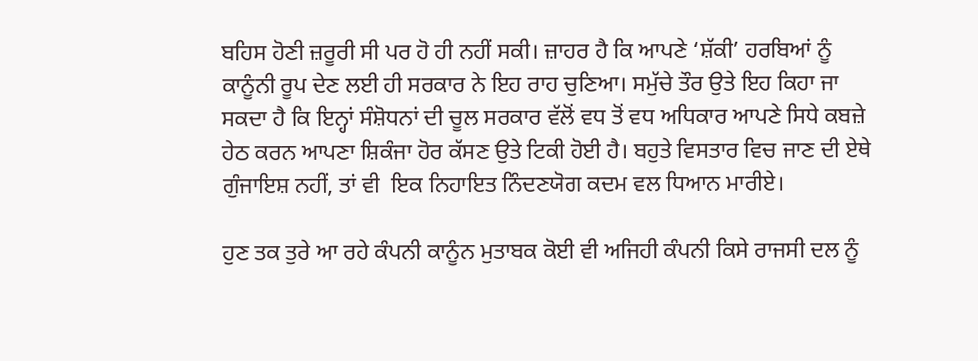ਬਹਿਸ ਹੋਣੀ ਜ਼ਰੂਰੀ ਸੀ ਪਰ ਹੋ ਹੀ ਨਹੀਂ ਸਕੀ। ਜ਼ਾਹਰ ਹੈ ਕਿ ਆਪਣੇ ‘ਸ਼ੱਕੀ’ ਹਰਬਿਆਂ ਨੂੰ ਕਾਨੂੰਨੀ ਰੂਪ ਦੇਣ ਲਈ ਹੀ ਸਰਕਾਰ ਨੇ ਇਹ ਰਾਹ ਚੁਣਿਆ। ਸਮੁੱਚੇ ਤੌਰ ਉਤੇ ਇਹ ਕਿਹਾ ਜਾ ਸਕਦਾ ਹੈ ਕਿ ਇਨ੍ਹਾਂ ਸੰਸ਼ੋਧਨਾਂ ਦੀ ਚੂਲ ਸਰਕਾਰ ਵੱਲੋਂ ਵਧ ਤੋਂ ਵਧ ਅਧਿਕਾਰ ਆਪਣੇ ਸਿਧੇ ਕਬਜ਼ੇ ਹੇਠ ਕਰਨ ਆਪਣਾ ਸ਼ਿਕੰਜਾ ਹੋਰ ਕੱਸਣ ਉਤੇ ਟਿਕੀ ਹੋਈ ਹੈ। ਬਹੁਤੇ ਵਿਸਤਾਰ ਵਿਚ ਜਾਣ ਦੀ ਏਥੇ ਗੁੰਜਾਇਸ਼ ਨਹੀਂ, ਤਾਂ ਵੀ  ਇਕ ਨਿਹਾਇਤ ਨਿੰਦਣਯੋਗ ਕਦਮ ਵਲ ਧਿਆਨ ਮਾਰੀਏ।

ਹੁਣ ਤਕ ਤੁਰੇ ਆ ਰਹੇ ਕੰਪਨੀ ਕਾਨੂੰਨ ਮੁਤਾਬਕ ਕੋਈ ਵੀ ਅਜਿਹੀ ਕੰਪਨੀ ਕਿਸੇ ਰਾਜਸੀ ਦਲ ਨੂੰ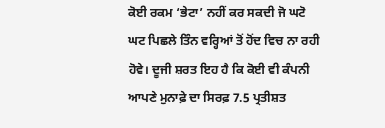ਕੋਈ ਰਕਮ ‘ਭੇਟਾ’ ਨਹੀਂ ਕਰ ਸਕਦੀ ਜੋ ਘਟੋ ਘਟ ਪਿਛਲੇ ਤਿੰਨ ਵਰ੍ਹਿਆਂ ਤੋਂ ਹੋਂਦ ਵਿਚ ਨਾ ਰਹੀ ਹੋਵੇ। ਦੂਜੀ ਸ਼ਰਤ ਇਹ ਹੈ ਕਿ ਕੋਈ ਵੀ ਕੰਪਨੀ ਆਪਣੇ ਮੁਨਾਫ਼ੇ ਦਾ ਸਿਰਫ਼ 7.5 ਪ੍ਰਤੀਸ਼ਤ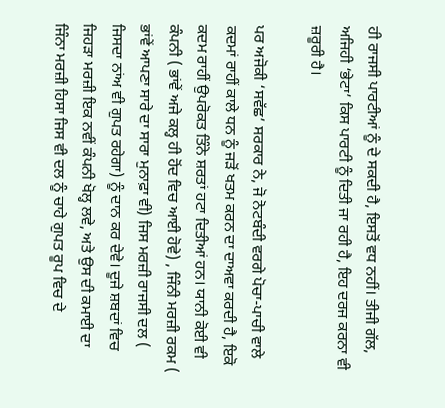ਹੀ ਰਾਜਸੀ ਪਾਰਟੀਆਂ ਨੂੰ ਦੇ ਸਕਦੀ ਹੈ, ਇਸਤੋਂ ਵਧ ਨਹੀਂ। ਤੀਜੀ ਗੱਲ, ਅਜਿਹੀ ‘ਭੇਟਾ’ ਕਿਸ ਪਾਰਟੀ ਨੂੰ ਦਿਤੀ ਜਾ ਰਹੀ ਹੈ, ਇਹ ਦਰਜ ਕਰਨਾ ਵੀ ਜ਼ਰੂਰੀ ਹੈ।

ਪਰ ਅਜੋਕੀ ‘ਸਵੱਛ’ ਸਰਕਾਰ ਨੇ, ਜੋ ਨੋਟਬੰਦੀ ਵਰਗੇ ਪੋਚਾ-ਪਾਚੀ ਵਾਲੇ ਕਦਮਾਂ ਰਾਹੀਂ ਕਾਲੇ ਧਨ ਨੂੰ ਜੜੋਂ ਖਤਮ ਕਰਨ ਦਾ ਦਾਅਵਾ ਕਰਦੀ ਹੈ, ਇਕੋ ਕਦਮ ਰਾਹੀਂ ਉਪਰੋਕਤ ਤਿੰਨੇ ਸ਼ਰਤਾਂ ਹਟਾ ਦਿਤੀਆਂ ਹਨ। ਯਾਨੀ ਕੋਈ ਵੀ ਕੰਪਨੀ ( ਭਾਂਵੇਂ ਅਜੇ ਕਲ੍ਹ ਹੀ ਹੋਂਦ ਵਿਚ ਆਈ ਹੋਵੇ) , ਜਿੰਨੀ ਮਰਜ਼ੀ ਰਕਮ ( ਭਾਂਵੇਂ ਆਪਣਾ ਸਾਰੇ ਦਾ ਸਾਰਾ ਮੁਨਾਫ਼ਾ ਵੀ) ਜਿਸ ਮਰਜ਼ੀ ਰਾਜਸੀ ਦਲ ( ਜਿਸਦਾ ਨਾਂਅ ਵੀ ਗੁਪਤ ਰਹੇਗਾ) ਨੂੰ ਦਾਨ ਕਰ ਦੇਵੇ। ਦੂਜੇ ਸ਼ਬਦਾਂ ਵਿਚ ਜਿਹੜਾ ਮਰਜ਼ੀ ਇਕ ਨਵੀਂ ਕੰਪਨੀ ਖੋਲ੍ਹ ਲਵੇ, ਅਤੇ ਉਸ ਦੀ ਕਮਾਈ ਦਾ ਜਿੰਨਾ ਮਰਜ਼ੀ ਹਿਸਾ ਜਿਸ ਵੀ ਦਲ ਨੂੰ ਚਾਹੇ ਗੁਪਤ ਰੂਪ ਵਿਚ ਦੇ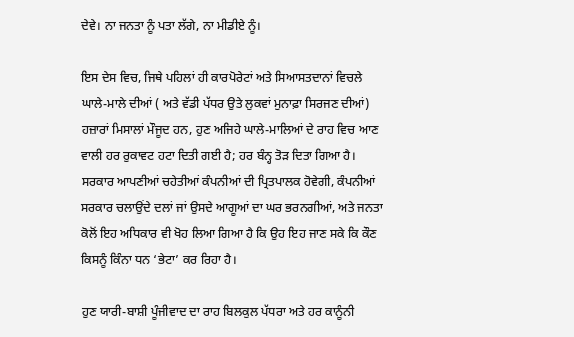ਦੇਵੇ। ਨਾ ਜਨਤਾ ਨੂੰ ਪਤਾ ਲੱਗੇ, ਨਾ ਮੀਡੀਏ ਨੂੰ।

ਇਸ ਦੇਸ ਵਿਚ, ਜਿਥੇ ਪਹਿਲਾਂ ਹੀ ਕਾਰਪੋਰੇਟਾਂ ਅਤੇ ਸਿਆਸਤਦਾਨਾਂ ਵਿਚਲੇ ਘਾਲੇ-ਮਾਲੇ ਦੀਆਂ ( ਅਤੇ ਵੱਡੀ ਪੱਧਰ ਉਤੇ ਲੁਕਵਾਂ ਮੁਨਾਫ਼ਾ ਸਿਰਜਣ ਦੀਆਂ) ਹਜ਼ਾਰਾਂ ਮਿਸਾਲਾਂ ਮੌਜੂਦ ਹਨ, ਹੁਣ ਅਜਿਹੇ ਘਾਲੇ-ਮਾਲਿਆਂ ਦੇ ਰਾਹ ਵਿਚ ਆਣ ਵਾਲੀ ਹਰ ਰੁਕਾਵਟ ਹਟਾ ਦਿਤੀ ਗਈ ਹੈ; ਹਰ ਬੰਨ੍ਹ ਤੋੜ ਦਿਤਾ ਗਿਆ ਹੈ। ਸਰਕਾਰ ਆਪਣੀਆਂ ਚਹੇਤੀਆਂ ਕੰਪਨੀਆਂ ਦੀ ਪ੍ਰਿਤਪਾਲਕ ਹੋਵੇਗੀ, ਕੰਪਨੀਆਂ ਸਰਕਾਰ ਚਲਾਉਂਦੇ ਦਲਾਂ ਜਾਂ ਉਸਦੇ ਆਗੂਆਂ ਦਾ ਘਰ ਭਰਨਗੀਆਂ, ਅਤੇ ਜਨਤਾ ਕੋਲੋਂ ਇਹ ਅਧਿਕਾਰ ਵੀ ਖੋਹ ਲਿਆ ਗਿਆ ਹੈ ਕਿ ਉਹ ਇਹ ਜਾਣ ਸਕੇ ਕਿ ਕੌਣ ਕਿਸਨੂੰ ਕਿੰਨਾ ਧਨ ‘ਭੇਟਾ’ ਕਰ ਰਿਹਾ ਹੈ।

ਹੁਣ ਯਾਰੀ-ਬਾਸ਼ੀ ਪੂੰਜੀਵਾਦ ਦਾ ਰਾਹ ਬਿਲਕੁਲ ਪੱਧਰਾ ਅਤੇ ਹਰ ਕਾਨੂੰਨੀ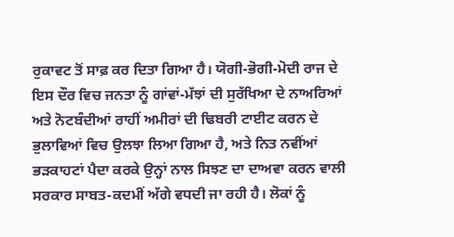ਰੁਕਾਵਟ ਤੋਂ ਸਾਫ਼ ਕਰ ਦਿਤਾ ਗਿਆ ਹੈ। ਯੋਗੀ-ਭੋਗੀ-ਮੋਦੀ ਰਾਜ ਦੇ ਇਸ ਦੌਰ ਵਿਚ ਜਨਤਾ ਨੂੰ ਗਾਂਵਾਂ-ਮੱਝਾਂ ਦੀ ਸੁਰੱਖਿਆ ਦੇ ਨਾਅਰਿਆਂ ਅਤੇ ਨੋਟਬੰਦੀਆਂ ਰਾਹੀਂ ਅਮੀਰਾਂ ਦੀ ਢਿਬਰੀ ਟਾਈਟ ਕਰਨ ਦੇ ਭੁਲਾਵਿਆਂ ਵਿਚ ਉਲਝਾ ਲਿਆ ਗਿਆ ਹੈ, ਅਤੇ ਨਿਤ ਨਵੀਂਆਂ ਭੜਕਾਹਟਾਂ ਪੈਦਾ ਕਰਕੇ ਉਨ੍ਹਾਂ ਨਾਲ ਸਿਝਣ ਦਾ ਦਾਅਵਾ ਕਰਨ ਵਾਲੀ ਸਰਕਾਰ ਸਾਬਤ-ਕਦਮੀਂ ਅੱਗੇ ਵਧਦੀ ਜਾ ਰਹੀ ਹੈ। ਲੋਕਾਂ ਨੂੰ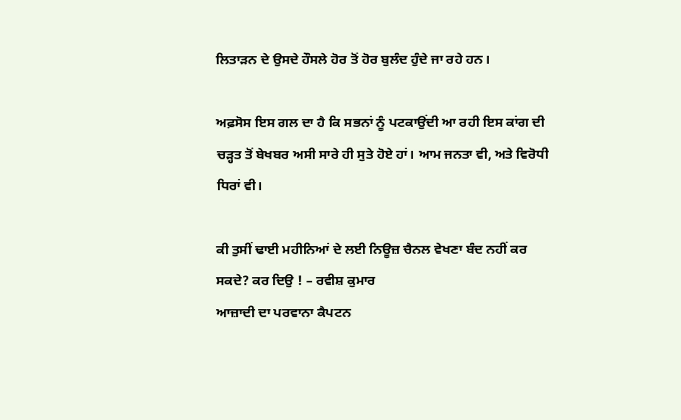ਲਿਤਾੜਨ ਦੇ ਉਸਦੇ ਹੌਸਲੇ ਹੋਰ ਤੋਂ ਹੋਰ ਬੁਲੰਦ ਹੁੰਦੇ ਜਾ ਰਹੇ ਹਨ।

ਅਫ਼ਸੋਸ ਇਸ ਗਲ ਦਾ ਹੈ ਕਿ ਸਭਨਾਂ ਨੂੰ ਪਟਕਾਉਂਦੀ ਆ ਰਹੀ ਇਸ ਕਾਂਗ ਦੀ ਚੜ੍ਹਤ ਤੋਂ ਬੇਖਬਰ ਅਸੀ ਸਾਰੇ ਹੀ ਸੁਤੇ ਹੋਏ ਹਾਂ। ਆਮ ਜਨਤਾ ਵੀ, ਅਤੇ ਵਿਰੋਧੀ ਧਿਰਾਂ ਵੀ।

ਕੀ ਤੁਸੀਂ ਢਾਈ ਮਹੀਨਿਆਂ ਦੇ ਲਈ ਨਿਊਜ਼ ਚੈਨਲ ਵੇਖਣਾ ਬੰਦ ਨਹੀਂ ਕਰ ਸਕਦੇ? ਕਰ ਦਿਉ ! – ਰਵੀਸ਼ ਕੁਮਾਰ
ਆਜ਼ਾਦੀ ਦਾ ਪਰਵਾਨਾ ਕੈਪਟਨ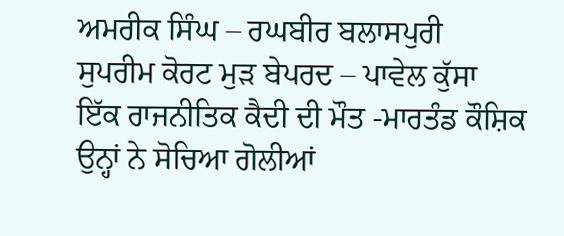ਅਮਰੀਕ ਸਿੰਘ – ਰਘਬੀਰ ਬਲਾਸਪੁਰੀ
ਸੁਪਰੀਮ ਕੋਰਟ ਮੁੜ ਬੇਪਰਦ – ਪਾਵੇਲ ਕੁੱਸਾ
ਇੱਕ ਰਾਜਨੀਤਿਕ ਕੈਦੀ ਦੀ ਮੌਤ -ਮਾਰਤੰਡ ਕੌਸ਼ਿਕ
ਉਨ੍ਹਾਂ ਨੇ ਸੋਚਿਆ ਗੋਲੀਆਂ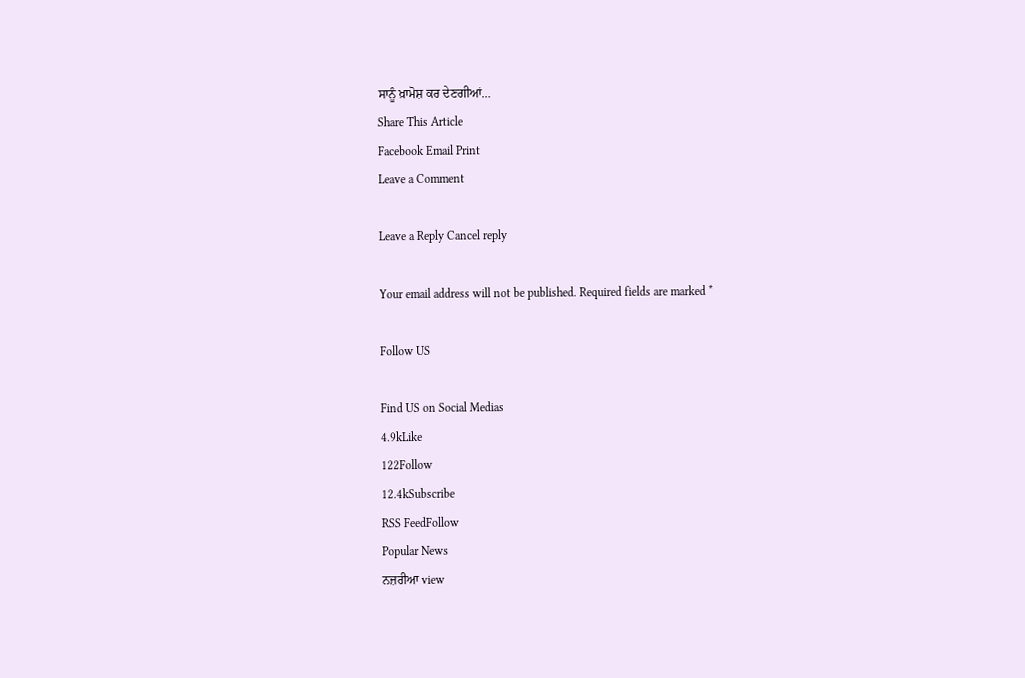ਸਾਨੂੰ ਖ਼ਾਮੋਸ਼ ਕਰ ਦੇਣਗੀਆਂ…
Share This Article
Facebook Email Print
Leave a Comment

Leave a Reply Cancel reply

Your email address will not be published. Required fields are marked *

Follow US

Find US on Social Medias
4.9kLike
122Follow
12.4kSubscribe
RSS FeedFollow
Popular News
ਨਜ਼ਰੀਆ view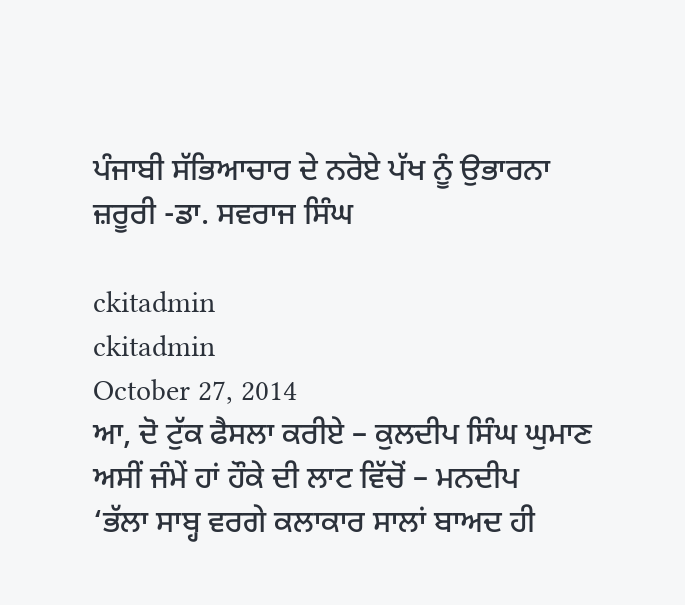ਪੰਜਾਬੀ ਸੱਭਿਆਚਾਰ ਦੇ ਨਰੋਏ ਪੱਖ ਨੂੰ ਉਭਾਰਨਾ ਜ਼ਰੂਰੀ -ਡਾ. ਸਵਰਾਜ ਸਿੰਘ

ckitadmin
ckitadmin
October 27, 2014
ਆ, ਦੋ ਟੁੱਕ ਫੈਸਲਾ ਕਰੀਏ – ਕੁਲਦੀਪ ਸਿੰਘ ਘੁਮਾਣ
ਅਸੀਂ ਜੰਮੇਂ ਹਾਂ ਹੌਕੇ ਦੀ ਲਾਟ ਵਿੱਚੋਂ – ਮਨਦੀਪ
‘ਭੱਲਾ ਸਾਬ੍ਹ ਵਰਗੇ ਕਲਾਕਾਰ ਸਾਲਾਂ ਬਾਅਦ ਹੀ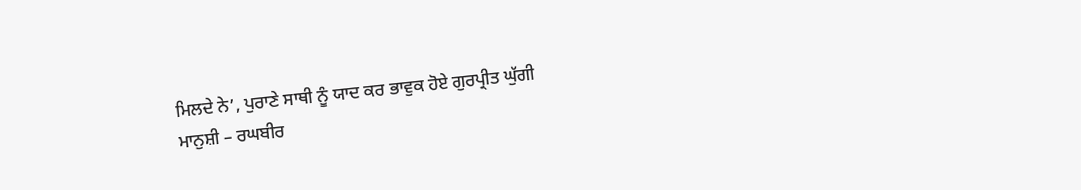ਮਿਲਦੇ ਨੇ’, ਪੁਰਾਣੇ ਸਾਥੀ ਨੂੰ ਯਾਦ ਕਰ ਭਾਵੁਕ ਹੋਏ ਗੁਰਪ੍ਰੀਤ ਘੁੱਗੀ
ਮਾਨੁਸ਼ੀ – ਰਘਬੀਰ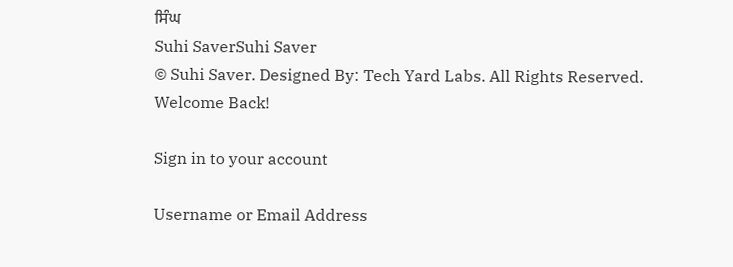ਸਿੰਘ
Suhi SaverSuhi Saver
© Suhi Saver. Designed By: Tech Yard Labs. All Rights Reserved.
Welcome Back!

Sign in to your account

Username or Email Address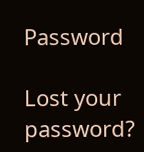Password

Lost your password?